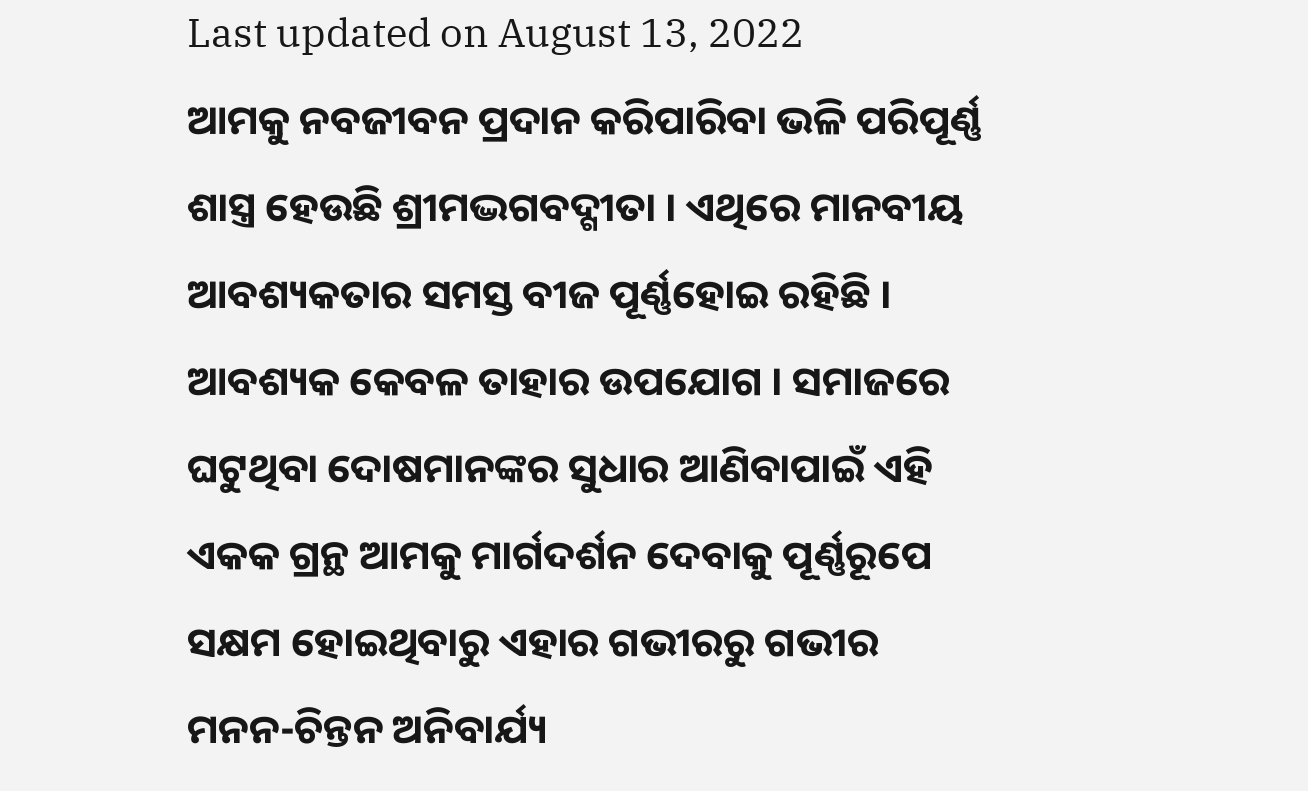Last updated on August 13, 2022
ଆମକୁ ନବଜୀବନ ପ୍ରଦାନ କରିପାରିବା ଭଳି ପରିପୂର୍ଣ୍ଣ ଶାସ୍ତ୍ର ହେଉଛି ଶ୍ରୀମଦ୍ଭଗବଦ୍ଗୀତା । ଏଥିରେ ମାନବୀୟ ଆବଶ୍ୟକତାର ସମସ୍ତ ବୀଜ ପୂର୍ଣ୍ଣହୋଇ ରହିଛି । ଆବଶ୍ୟକ କେବଳ ତାହାର ଉପଯୋଗ । ସମାଜରେ ଘଟୁଥିବା ଦୋଷମାନଙ୍କର ସୁଧାର ଆଣିବାପାଇଁ ଏହି ଏକକ ଗ୍ରନ୍ଥ ଆମକୁ ମାର୍ଗଦର୍ଶନ ଦେବାକୁ ପୂର୍ଣ୍ଣରୂପେ ସକ୍ଷମ ହୋଇଥିବାରୁ ଏହାର ଗଭୀରରୁ ଗଭୀର ମନନ-ଚିନ୍ତନ ଅନିବାର୍ଯ୍ୟ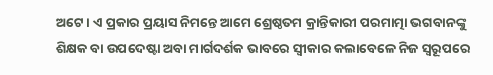ଅଟେ । ଏ ପ୍ରକାର ପ୍ରୟାସ ନିମନ୍ତେ ଆମେ ଶ୍ରେଷ୍ଠତମ କ୍ରାନ୍ତିକାରୀ ପରମାତ୍ମା ଭଗବାନଙ୍କୁ ଶିକ୍ଷକ ବା ଉପଦେଷ୍ଟା ଅବା ମାର୍ଗଦର୍ଶକ ଭାବରେ ସ୍ୱୀକାର କଲାବେଳେ ନିଜ ସ୍ୱରୂପରେ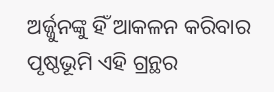ଅର୍ଜ୍ଜୁନଙ୍କୁ ହିଁ ଆକଳନ କରିବାର ପୃଷ୍ଠଭୂମି ଏହି ଗ୍ରନ୍ଥର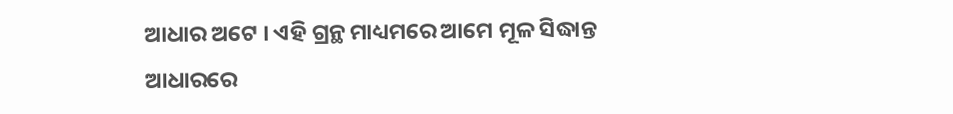ଆଧାର ଅଟେ । ଏହି ଗ୍ରନ୍ଥ ମାଧ୍ୟମରେ ଆମେ ମୂଳ ସିଦ୍ଧାନ୍ତ ଆଧାରରେ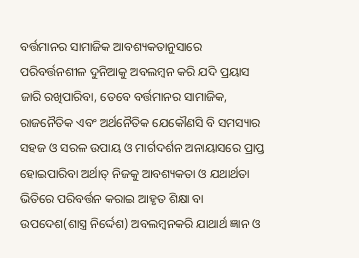ବର୍ତ୍ତମାନର ସାମାଜିକ ଆବଶ୍ୟକତାନୁସାରେ ପରିବର୍ତ୍ତନଶୀଳ ଦୁନିଆକୁ ଅବଲମ୍ବନ କରି ଯଦି ପ୍ରୟାସ ଜାରି ରଖିପାରିବା, ତେବେ ବର୍ତ୍ତମାନର ସାମାଜିକ, ରାଜନୈତିକ ଏବଂ ଅର୍ଥନୈତିକ ଯେକୌଣସି ବି ସମସ୍ୟାର ସହଜ ଓ ସରଳ ଉପାୟ ଓ ମାର୍ଗଦର୍ଶନ ଅନାୟାସରେ ପ୍ରାପ୍ତ ହୋଇପାରିବା ଅର୍ଥାତ୍ ନିଜକୁ ଆବଶ୍ୟକତା ଓ ଯଥାର୍ଥତା ଭିତିରେ ପରିବର୍ତ୍ତନ କରାଇ ଆହୃତ ଶିକ୍ଷା ବା ଉପଦେଶ(ଶାସ୍ତ୍ର ନିର୍ଦ୍ଦେଶ) ଅବଲମ୍ବନକରି ଯାଥାର୍ଥ ଜ୍ଞାନ ଓ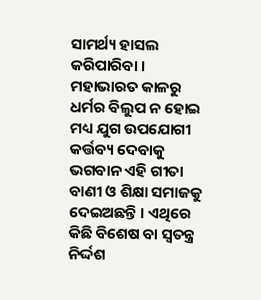ସାମର୍ଥ୍ୟ ହାସଲ କରିପାରିବା । ମହାଭାରତ କାଳରୁ ଧର୍ମର ବିଲୁପ ନ ହୋଇ ମଧ୍ୟ ଯୁଗ ଉପଯୋଗୀ କର୍ତ୍ତବ୍ୟ ଦେବାକୁ ଭଗବାନ ଏହି ଗୀତା ବାଣୀ ଓ ଶିକ୍ଷା ସମାଜକୁ ଦେଇଅଛନ୍ତି । ଏଥିରେ କିଛି ବିଶେଷ ବା ସ୍ୱତନ୍ତ୍ର ନିର୍ଦ୍ଦଶ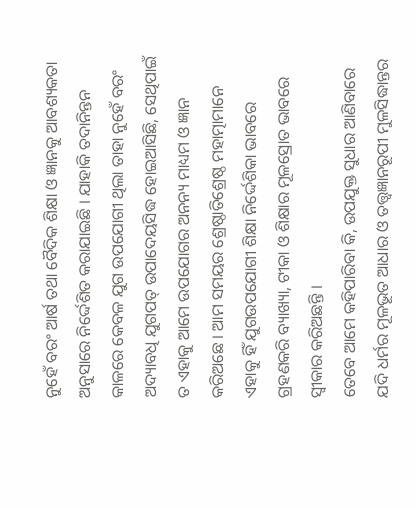ନୁହେଁ ବରଂ ଆର୍ଷ ତଥା ବୈଦିକ ଶିକ୍ଷା ଓ ଜ୍ଞାନକୁ ଆବଶ୍ୟକତା ଅନୁସାରେ ନିର୍ଦ୍ଦେଶିତ କରାଯାଇଛି । ଯାହାକି ତଦାନିନ୍ତନ କାଳରେ କେବଳ ଯୁଗ ଉପଯୋଗୀ ଥିଲା ତାହା ନୁହେଁ ବରଂ ଅଦ୍ୟାବଧି ଯୁଗପତ୍ ଉପାଦେୟସିଦ୍ଧ ହୋଇଆସିଛି, ସେଥିପାଇଁ ତ ଏହାକୁ ଆମେ ଉପଯୋଗର ଅନନ୍ୟ ମାଧ୍ୟମ ଓ ଜ୍ଞାନ କରିଅଛେ । ଆମ ସମୟର ଶ୍ରେଷ୍ଠାତିଶ୍ରେଷ୍ଠ ମହାତ୍ମାମାନେ ଏହାକୁ ହିଁ ଯୁଗଉପଯୋଗୀ ଶିକ୍ଷା ନିର୍ଦ୍ଦେଶିକା ଭାବରେ ଗ୍ରହଣକରି ବ୍ୟାଖ୍ୟା, ଟୀକା ଓ ଶିକ୍ଷାର ମୂଳସ୍ରୋତ ଭାବରେ ସ୍ୱୀକାର କରିଅଛନ୍ତି ।
ତେବେ ଆମେ କହିପାରିବା କି, ଉପଯୁକ୍ତ ସୁଧାର ଆଣିବାରେ ଯଦି ଧର୍ମର ମୂଳଭୂତ ଆଧାର ଓ ତତ୍ତ୍ୱଜ୍ଞାନରୂପୀ ମୁଳସିଦ୍ଧାନ୍ତର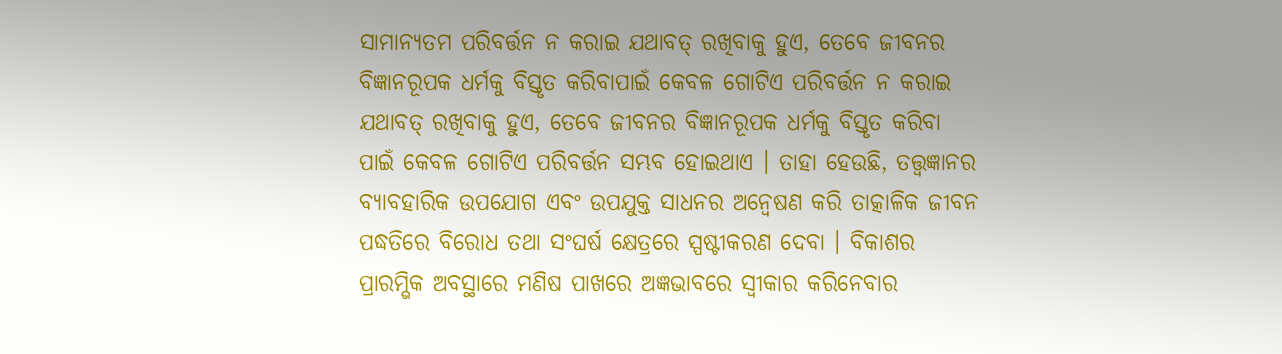ସାମାନ୍ୟତମ ପରିବର୍ତ୍ତନ ନ କରାଇ ଯଥାବତ୍ ରଖିବାକୁ ହୁଏ, ତେବେ ଜୀବନର ବିଜ୍ଞାନରୂପକ ଧର୍ମକୁ ବିସ୍ତୃତ କରିବାପାଇଁ କେବଳ ଗୋଟିଏ ପରିବର୍ତ୍ତନ ନ କରାଇ ଯଥାବତ୍ ରଖିବାକୁ ହୁଏ, ତେବେ ଜୀବନର ବିଜ୍ଞାନରୂପକ ଧର୍ମକୁ ବିସ୍ତୃତ କରିବା ପାଇଁ କେବଳ ଗୋଟିଏ ପରିବର୍ତ୍ତନ ସମ୍ଭବ ହୋଇଥାଏ । ତାହା ହେଉଛି, ତତ୍ତ୍ୱଜ୍ଞାନର ବ୍ୟାବହାରିକ ଉପଯୋଗ ଏବଂ ଉପଯୁକ୍ତ ସାଧନର ଅନ୍ୱେଷଣ କରି ତାତ୍କାଳିକ ଜୀବନ ପଦ୍ଧତିରେ ବିରୋଧ ତଥା ସଂଘର୍ଷ କ୍ଷେତ୍ରରେ ସ୍ପଷ୍ଟୀକରଣ ଦେବା । ବିକାଶର ପ୍ରାରମ୍ଭିକ ଅବସ୍ଥାରେ ମଣିଷ ପାଖରେ ଅଜ୍ଞଭାବରେ ସ୍ୱୀକାର କରିନେବାର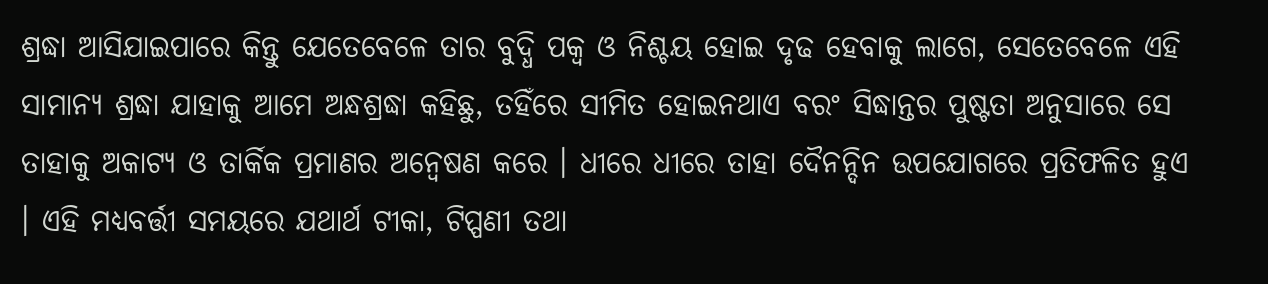ଶ୍ରଦ୍ଧା ଆସିଯାଇପାରେ କିନ୍ତୁ ଯେତେବେଳେ ତାର ବୁଦ୍ଧି ପକ୍ୱ ଓ ନିଶ୍ଚୟ ହୋଇ ଦୃଢ ହେବାକୁ ଲାଗେ, ସେତେବେଳେ ଏହି ସାମାନ୍ୟ ଶ୍ରଦ୍ଧା ଯାହାକୁ ଆମେ ଅନ୍ଧଶ୍ରଦ୍ଧା କହିଛୁ, ତହିଁରେ ସୀମିତ ହୋଇନଥାଏ ବରଂ ସିଦ୍ଧାନ୍ତର ପୁଷ୍ଟତା ଅନୁସାରେ ସେ ତାହାକୁ ଅକାଟ୍ୟ ଓ ତାର୍କିକ ପ୍ରମାଣର ଅନ୍ୱେଷଣ କରେ । ଧୀରେ ଧୀରେ ତାହା ଦୈନନ୍ଦିନ ଉପଯୋଗରେ ପ୍ରତିଫଳିତ ହୁଏ । ଏହି ମଧ୍ୟବର୍ତ୍ତୀ ସମୟରେ ଯଥାର୍ଥ ଟୀକା, ଟିପ୍ପଣୀ ତଥା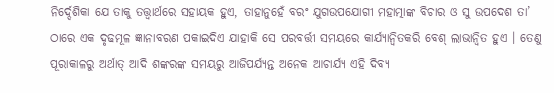ନିର୍ଦ୍ଦେଶିକା ଯେ ତାକୁ ତତ୍ତ୍ୱାର୍ଥରେ ସହାୟକ ହୁଏ, ତାହାନୁହେଁ ବରଂ ଯୁଗଉପଯୋଗୀ ମହାତ୍ମାଙ୍କ ବିଚାର ଓ ସୁ ଉପଦେଶ ତା’ ଠାରେ ଏକ ଦୃଢମୂଳ ଜ୍ଞାନାବରଣ ପକାଇଦିଏ ଯାହାକି ସେ ପରବର୍ତ୍ତୀ ସମୟରେ କାର୍ଯ୍ୟାନ୍ୱିତକରି ବେଶ୍ ଲାଭାନ୍ୱିତ ହୁଏ । ତେଣୁ ପୂରାକାଳରୁ ଅର୍ଥାତ୍ ଆଦି ଶଙ୍କରଙ୍କ ସମୟରୁ ଆଜିପର୍ଯ୍ୟନ୍ତ ଅନେକ ଆଚାର୍ଯ୍ୟ ଏହି ଦିବ୍ୟ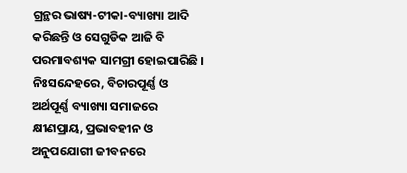ଗ୍ରନ୍ଥର ଭାଷ୍ୟ-ଟୀକା-ବ୍ୟାଖ୍ୟା ଆଦି କରିଛନ୍ତି ଓ ସେଗୁଡିକ ଆଜି ବି ପରମାବଶ୍ୟକ ସାମଗ୍ରୀ ହୋଇପାରିଛି ।
ନିଃସନ୍ଦେହରେ, ବିଚାରପୂର୍ଣ୍ଣ ଓ ଅର୍ଥପୂର୍ଣ୍ଣ ବ୍ୟାଖ୍ୟା ସମାଜରେ କ୍ଷୀଣପ୍ରାୟ, ପ୍ରଭାବହୀନ ଓ ଅନୁପଯୋଗୀ ଜୀବନରେ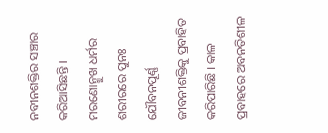ନବୀନଶକ୍ତିର ସଞ୍ଚାର କରିଆସିଛନ୍ତି । ମରଣୋନ୍ମୁଖ ଧର୍ମର ଶରୀରରେ ପୁନଃ ଯୌବନପୂର୍ଣ୍ଣ ଜୀବନୀଶକ୍ତିକୁ ପ୍ରବାହିତ କରିପାରିଛି । କାଳ ପ୍ରବାହରେ ଅବନତିଶୀଳ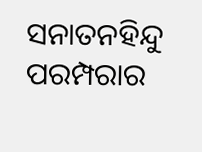ସନାତନହିନ୍ଦୁ ପରମ୍ପରାର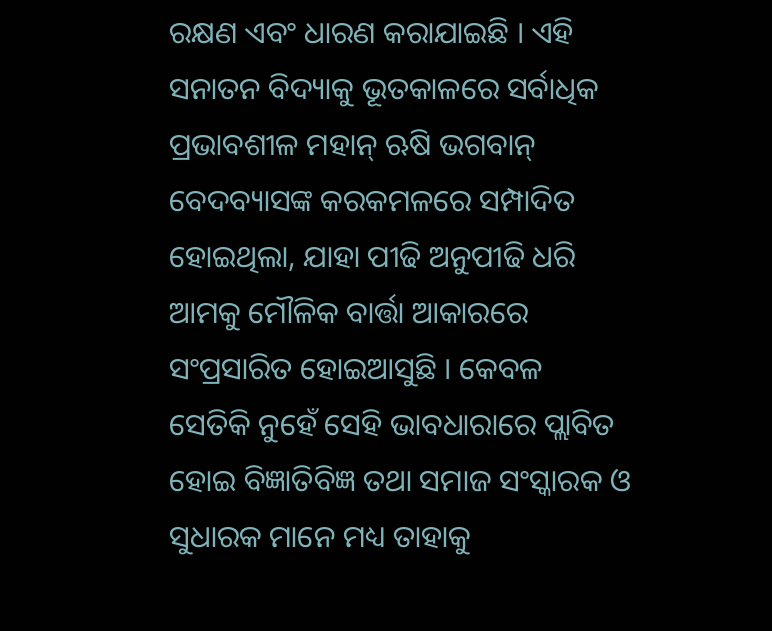ରକ୍ଷଣ ଏବଂ ଧାରଣ କରାଯାଇଛି । ଏହି ସନାତନ ବିଦ୍ୟାକୁ ଭୂତକାଳରେ ସର୍ବାଧିକ ପ୍ରଭାବଶୀଳ ମହାନ୍ ଋଷି ଭଗବାନ୍ ବେଦବ୍ୟାସଙ୍କ କରକମଳରେ ସମ୍ପାଦିତ ହୋଇଥିଲା, ଯାହା ପୀଢି ଅନୁପୀଢି ଧରି ଆମକୁ ମୌଳିକ ବାର୍ତ୍ତା ଆକାରରେ ସଂପ୍ରସାରିତ ହୋଇଆସୁଛି । କେବଳ ସେତିକି ନୁହେଁ ସେହି ଭାବଧାରାରେ ପ୍ଲାବିତ ହୋଇ ବିଜ୍ଞାତିବିଜ୍ଞ ତଥା ସମାଜ ସଂସ୍କାରକ ଓ ସୁଧାରକ ମାନେ ମଧ୍ୟ ତାହାକୁ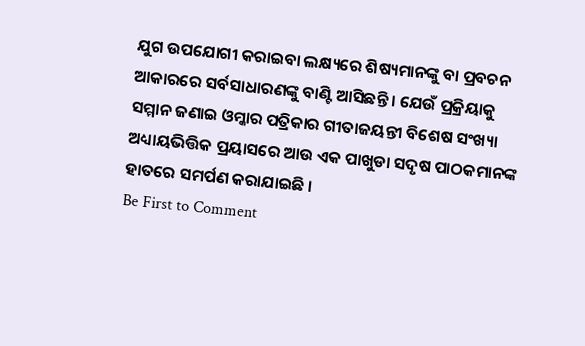ଯୁଗ ଉପଯୋଗୀ କରାଇବା ଲକ୍ଷ୍ୟରେ ଶିଷ୍ୟମାନଙ୍କୁ ବା ପ୍ରବଚନ ଆକାରରେ ସର୍ବସାଧାରଣଙ୍କୁ ବାଣ୍ଟି ଆସିଛନ୍ତି । ଯେଉଁ ପ୍ରକ୍ରିୟାକୁ ସମ୍ମାନ ଜଣାଇ ଓମ୍କାର ପତ୍ରିକାର ଗୀତାଜୟନ୍ତୀ ବିଶେଷ ସଂଖ୍ୟା ଅଧ୍ୟାୟଭିତ୍ତିକ ପ୍ରୟାସରେ ଆଉ ଏକ ପାଖୁଡା ସଦୃଷ ପାଠକମାନଙ୍କ ହାତରେ ସମର୍ପଣ କରାଯାଇଛି ।
Be First to Comment